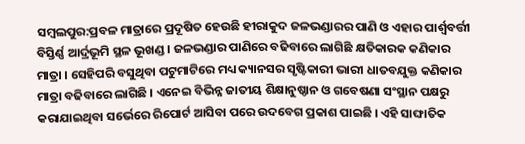ସମ୍ବଲପୁର:ପ୍ରବଳ ମାତ୍ରାରେ ପ୍ରଦୂଷିତ ହେଉଛି ହୀରାକୁଦ ଜଳଭଣ୍ଡାରର ପାଣି ଓ ଏହାର ପାର୍ଶ୍ୱବର୍ତ୍ତୀ ବିସ୍ତିର୍ଣ୍ଣ ଆର୍ଦ୍ରଭୂମି ସ୍ଥଳ ଭୂଖଣ୍ଡ । ଜଳଭଣ୍ଡାର ପାଣିରେ ବଢିବାରେ ଲାଗିଛି କ୍ଷତିକାରକ କଣିକାର ମାତ୍ରା । ସେହିପରି ବସୁଥିବା ପଟୁମାଟିରେ ମଧ୍ୟ କ୍ୟାନସର ସୃଷ୍ଟିକାରୀ ଭାରୀ ଧାତବଯୁକ୍ତ କଣିକାର ମାତ୍ରା ବଢିବାରେ ଲାଗିଛି । ଏନେଇ ବିଭିନ୍ନ ଜାତୀୟ ଶିକ୍ଷାନୁଷ୍ଠାନ ଓ ଗବେଷଣା ସଂସ୍ଥାନ ପକ୍ଷରୁ କରାଯାଇଥିବା ସର୍ଭେରେ ରିପୋର୍ଟ ଆସିବା ପରେ ଉଦବେଗ ପ୍ରକାଶ ପାଇଛି । ଏହି ସାଙ୍ଘାତିକ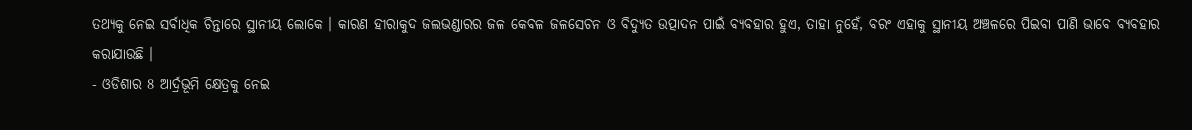ତଥ୍ୟକୁ ନେଇ ସର୍ବାଧିକ ଚିନ୍ତାରେ ସ୍ଥାନୀୟ ଲୋକେ । କାରଣ ହୀରାକୁଦ ଜଲଭଣ୍ଡାରର ଜଳ କେବଳ ଜଳସେଚନ ଓ ବିଦ୍ୟୁତ ଉତ୍ପାଦନ ପାଇଁ ବ୍ୟବହାର ହୁଏ, ତାହା ନୁହେଁ, ବରଂ ଏହାକୁ ସ୍ଥାନୀୟ ଅଞ୍ଚଳରେ ପିଇବା ପାଣି ଭାବେ ବ୍ୟବହାର କରାଯାଉଛି ।
- ଓଡିଶାର 8 ଆର୍ଦ୍ରଭୂମି କ୍ଷେତ୍ରକୁ ନେଇ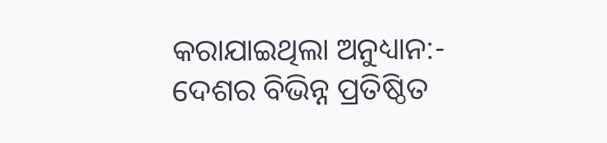କରାଯାଇଥିଲା ଅନୁଧ୍ୟାନ:-
ଦେଶର ବିଭିନ୍ନ ପ୍ରତିଷ୍ଠିତ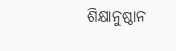ଶିକ୍ଷାନୁଷ୍ଠାନ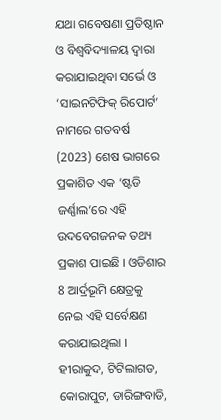ଯଥା ଗବେଷଣା ପ୍ରତିଷ୍ଠାନ ଓ ବିଶ୍ବବିଦ୍ୟାଳୟ ଦ୍ୱାରା କରାଯାଇଥିବା ସର୍ଭେ ଓ ‘ସାଇନଟିଫିକ୍ ରିପୋର୍ଟ’ ନାମରେ ଗତବର୍ଷ (2023) ଶେଷ ଭାଗରେ ପ୍ରକାଶିତ ଏକ ‘ଷ୍ଟଡି ଜର୍ଣ୍ଣାଲ’ରେ ଏହି ଉଦବେଗଜନକ ତଥ୍ୟ ପ୍ରକାଶ ପାଇଛି । ଓଡିଶାର 8 ଆର୍ଦ୍ରଭୂମି କ୍ଷେତ୍ରକୁ ନେଇ ଏହି ସର୍ବେକ୍ଷଣ କରାଯାଇଥିଲା । ହୀରାକୁଦ, ଟିଟିଲାଗଡ, କୋରାପୁଟ, ଡାରିଙ୍ଗବାଡି,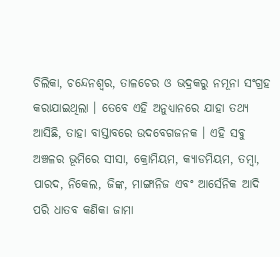ଚିଲିକା, ଚନ୍ଦେନଶ୍ବର, ତାଳଚେର ଓ ଭଦ୍ରକରୁ ନମୂନା ସଂଗ୍ରହ କରାଯାଇଥିଲା । ତେବେ ଏହି ଅନୁଧ୍ୟାନରେ ଯାହା ତଥ୍ୟ ଆସିଛି, ତାହା ବାସ୍ତାବରେ ଉଦବେଗଜନକ । ଏହି ସବୁ ଅଞ୍ଚଳର ଭୂମିରେ ସୀସା, କ୍ରୋମିୟମ, କ୍ୟାଡମିୟମ, ତମ୍ବା, ପାରଦ, ନିକେଲ, ଜିଙ୍କ, ମାଙ୍ଗାନିଜ ଏବଂ ଆର୍ସେନିକ ଆଦି ପରି ଧାତବ କଣିକା ଜାମା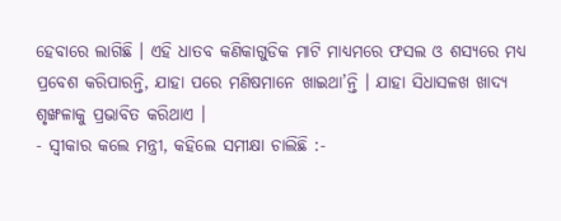ହେବାରେ ଲାଗିଛି । ଏହି ଧାତବ କଣିକାଗୁଡିକ ମାଟି ମାଧ୍ୟମରେ ଫସଲ ଓ ଶସ୍ୟରେ ମଧ୍ୟ ପ୍ରବେଶ କରିପାରନ୍ତି, ଯାହା ପରେ ମଣିଷମାନେ ଖାଇଥା’ନ୍ତି । ଯାହା ସିଧାସଳଖ ଖାଦ୍ୟ ଶୃଙ୍ଖଳାକୁ ପ୍ରଭାବିତ କରିଥାଏ ।
- ସ୍ୱୀକାର କଲେ ମନ୍ତ୍ରୀ, କହିଲେ ସମୀକ୍ଷା ଚାଲିଛି :-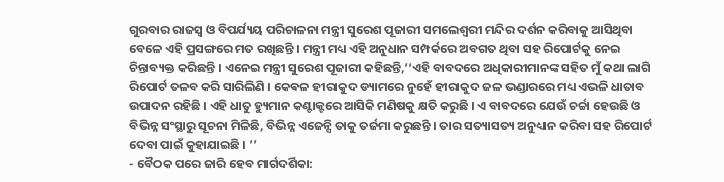ଗୁରବାର ରାଜସ୍ୱ ଓ ବିପର୍ଯ୍ୟୟ ପରିଚାଳନା ମନ୍ତ୍ରୀ ସୁରେଶ ପୂଜାରୀ ସମଲେଶ୍ୱରୀ ମନ୍ଦିର ଦର୍ଶନ କରିବାକୁ ଆସିଥିବା ବେଳେ ଏହି ପ୍ରସଙ୍ଗରେ ମତ ରଖିଛନ୍ତି । ମନ୍ତ୍ରୀ ମଧ୍ୟ ଏହି ଅନୁଧାନ ସମ୍ପର୍କରେ ଅବଗତ ଥିବା ସହ ରିପୋର୍ଟକୁ ନେଇ ଚିନ୍ତାବ୍ୟକ୍ତ କରିଛନ୍ତି । ଏନେଇ ମନ୍ତ୍ରୀ ସୁରେଶ ପୂଜାରୀ କହିଛନ୍ତି,‘‘ଏହି ବାବଦରେ ଅଧିକାରୀମାନଙ୍କ ସହିତ ମୁଁ କଥା ଲାଗି ରିପୋର୍ଟ ତଳବ କରି ସାରିଲିଣି । କେଵଳ ହୀରାକୁଦ ଡ୍ୟାମରେ ନୁହେଁ ହୀରାକୁଦ ଜଳ ଭଣ୍ଡାରରେ ମଧ୍ୟ ଏଭଳି ଧାତାବ ଉପାଦନ ରହିଛି । ଏହି ଧାତୁ ହ୍ୟୁମାନ କଣ୍ଟାକ୍ଟରେ ଆସିକି ମଣିଷକୁ କ୍ଷତି କରୁଛି । ଏ ବାବଦରେ ଯେଉଁ ଚର୍ଚ୍ଚା ହେଉଛି ଓ ବିଭିନ୍ନ ସଂସ୍ଥାରୁ ସୂଚନା ମିଳିଛି, ବିଭିନ୍ନ ଏଜେନ୍ସି ତାକୁ ତର୍ଜମା କରୁଛନ୍ତି । ତାର ସତ୍ୟାସତ୍ୟ ଅନୁଧ୍ୟାନ କରିବା ସହ ରିପୋର୍ଟ ଦେବା ପାଇଁ କୁହାଯାଇଛି । ’’
- ବୈଠକ ପରେ ଜାରି ହେବ ମାର୍ଗଦର୍ଶିକା: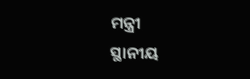ମନ୍ତ୍ରୀ
ସ୍ଥାନୀୟ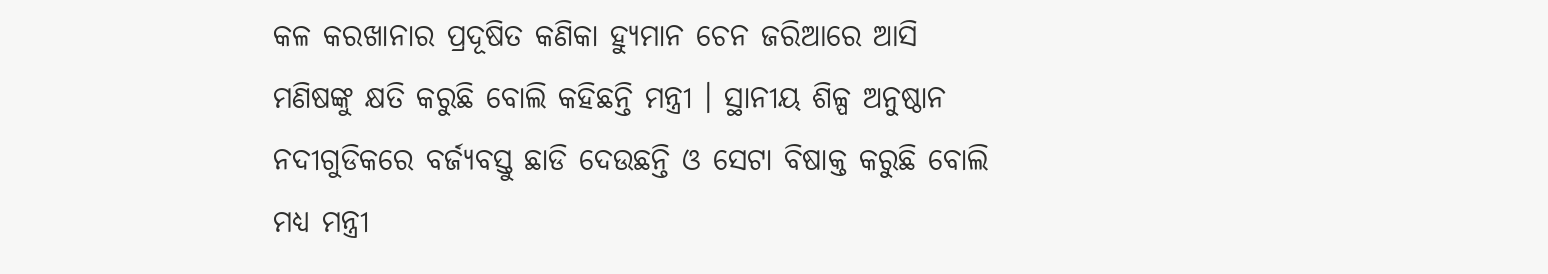କଳ କରଖାନାର ପ୍ରଦୂଷିତ କଣିକା ହ୍ୟୁମାନ ଚେନ ଜରିଆରେ ଆସି ମଣିଷଙ୍କୁ କ୍ଷତି କରୁଛି ବୋଲି କହିଛନ୍ତି ମନ୍ତ୍ରୀ । ସ୍ଥାନୀୟ ଶିଳ୍ପ ଅନୁଷ୍ଠାନ ନଦୀଗୁଡିକରେ ବର୍ଜ୍ୟବସ୍ତୁ ଛାଡି ଦେଉଛନ୍ତି ଓ ସେଟା ବିଷାକ୍ତ କରୁଛି ବୋଲି ମଧ୍ୟ ମନ୍ତ୍ରୀ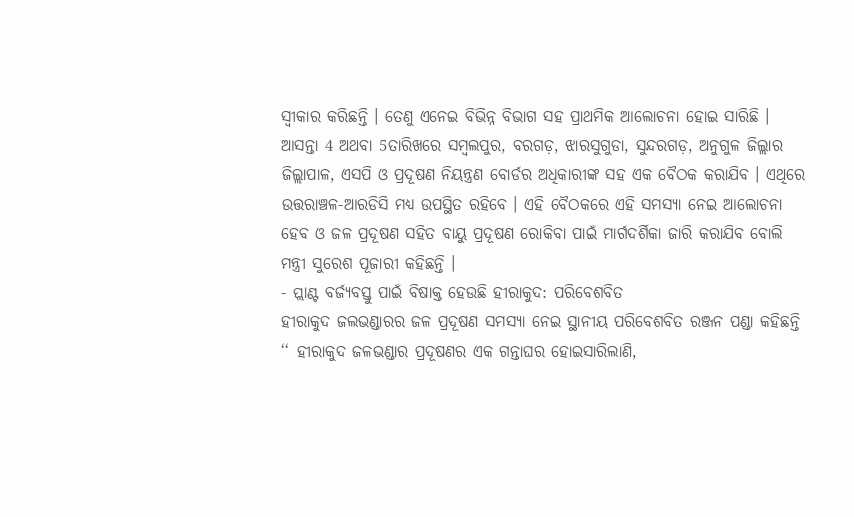ସ୍ୱୀକାର କରିଛନ୍ତି । ତେଣୁ ଏନେଇ ବିଭିନ୍ନ ବିଭାଗ ସହ ପ୍ରାଥମିକ ଆଲୋଚନା ହୋଇ ସାରିଛି । ଆସନ୍ତା 4 ଅଥବା 5ତାରିଖରେ ସମ୍ବଲପୁର, ବରଗଡ଼, ଝାରସୁଗୁଡା, ସୁନ୍ଦରଗଡ଼, ଅନୁଗୁଳ ଜିଲ୍ଲାର ଜିଲ୍ଲାପାଳ, ଏସପି ଓ ପ୍ରଦୂଷଣ ନିୟନ୍ତ୍ରଣ ବୋର୍ଡର ଅଧିକାରୀଙ୍କ ସହ ଏକ ବୈଠକ କରାଯିବ । ଏଥିରେ ଉତ୍ତରାଞ୍ଚଳ-ଆରଡିସି ମଧ୍ୟ ଉପସ୍ଥିତ ରହିବେ । ଏହି ବୈଠକରେ ଏହି ସମସ୍ୟା ନେଇ ଆଲୋଚନା ହେବ ଓ ଜଳ ପ୍ରଦୂଷଣ ସହିତ ବାୟୁ ପ୍ରଦୂଷଣ ରୋକିବା ପାଇଁ ମାର୍ଗଦର୍ଶିକା ଜାରି କରାଯିବ ବୋଲି ମନ୍ତ୍ରୀ ସୁରେଶ ପୂଜାରୀ କହିଛନ୍ତି ।
- ପ୍ଲାଣ୍ଟ ବର୍ଜ୍ୟବସ୍ତୁ ପାଇଁ ବିଷାକ୍ତ ହେଉଛି ହୀରାକୁଦ: ପରିବେଶବିତ
ହୀରାକୁଦ ଜଲଭଣ୍ଡାରର ଜଳ ପ୍ରଦୂଷଣ ସମସ୍ୟା ନେଇ ସ୍ଥାନୀୟ ପରିବେଶବିତ ରଞ୍ଜନ ପଣ୍ଡା କହିଛନ୍ତି ‘‘ ହୀରାକୁଦ ଜଳଭଣ୍ଡାର ପ୍ରଦୂଷଣର ଏକ ଗନ୍ତାଘର ହୋଇସାରିଲାଣି,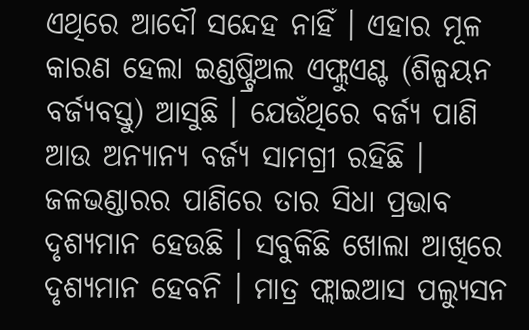ଏଥିରେ ଆଦୌ ସନ୍ଦେହ ନାହିଁ । ଏହାର ମୂଳ କାରଣ ହେଲା ଇଣ୍ଡଷ୍ଟ୍ରିଅଲ ଏଫ୍ଲୁଏଣ୍ଟ (ଶିଳ୍ପୟନ ବର୍ଜ୍ୟବସ୍ତୁ) ଆସୁଛି । ଯେଉଁଥିରେ ବର୍ଜ୍ୟ ପାଣି ଆଉ ଅନ୍ୟାନ୍ୟ ବର୍ଜ୍ୟ ସାମଗ୍ରୀ ରହିଛି । ଜଳଭଣ୍ଡାରର ପାଣିରେ ତାର ସିଧା ପ୍ରଭାବ ଦୃଶ୍ୟମାନ ହେଉଛି । ସବୁକିଛି ଖୋଲା ଆଖିରେ ଦୃଶ୍ୟମାନ ହେବନି । ମାତ୍ର ଫ୍ଲାଇଆସ ପଲ୍ୟୁସନ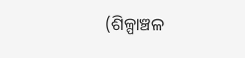(ଶିଳ୍ପାଞ୍ଚଳ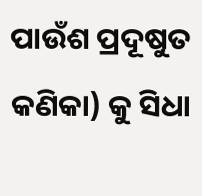ପାଉଁଶ ପ୍ରଦୂଷୁତ କଣିକା) କୁ ସିଧା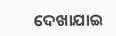ଦେଖାଯାଇ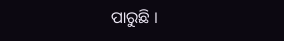ପାରୁଛି ।